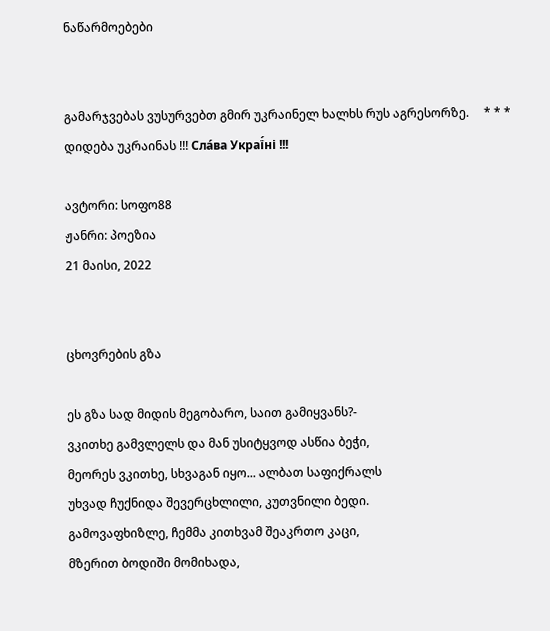ნაწარმოებები


გამარჯვებას ვუსურვებთ გმირ უკრაინელ ხალხს რუს აგრესორზე.     * * *     დიდება უკრაინას !!! Сла́ва Украї́ні !!!

ავტორი: სოფო88
ჟანრი: პოეზია
21 მაისი, 2022


ცხოვრების გზა

ეს გზა სად მიდის მეგობარო, საით გამიყვანს?-
ვკითხე გამვლელს და მან უსიტყვოდ ასწია ბეჭი,
მეორეს ვკითხე, სხვაგან იყო... ალბათ საფიქრალს
უხვად ჩუქნიდა შევერცხლილი, კუთვნილი ბედი.
გამოვაფხიზლე, ჩემმა კითხვამ შეაკრთო კაცი,
მზერით ბოდიში მომიხადა,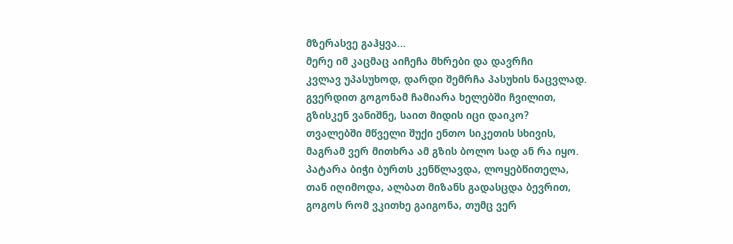მზერასვე გაჰყვა...
მერე იმ კაცმაც აიჩეჩა მხრები და დავრჩი
კვლავ უპასუხოდ, დარდი შემრჩა პასუხის ნაცვლად.
გვერდით გოგონამ ჩამიარა ხელებში ჩვილით,
გზისკენ ვანიშნე, საით მიდის იცი დაიკო?
თვალებში მწველი შუქი ენთო სიკეთის სხივის,
მაგრამ ვერ მითხრა ამ გზის ბოლო სად ან რა იყო.
პატარა ბიჭი ბურთს კენწლავდა, ლოყებწითელა,
თან იღიმოდა, ალბათ მიზანს გადასცდა ბევრით,
გოგოს რომ ვკითხე გაიგონა, თუმც ვერ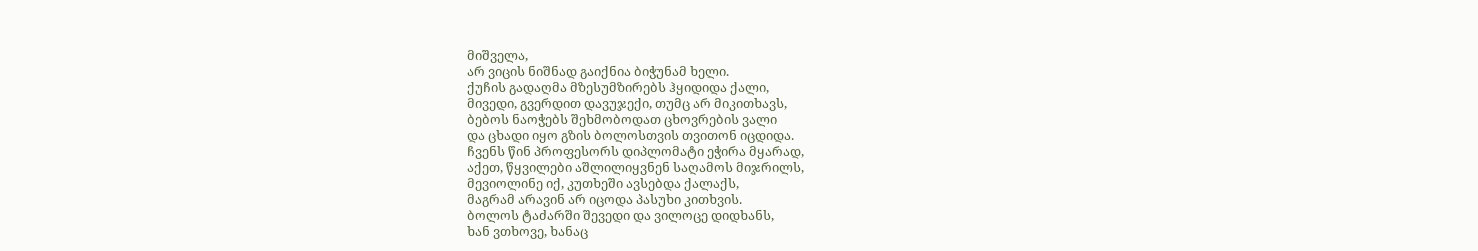მიშველა,
არ ვიცის ნიშნად გაიქნია ბიჭუნამ ხელი.
ქუჩის გადაღმა მზესუმზირებს ჰყიდიდა ქალი,
მივედი, გვერდით დავუჯექი, თუმც არ მიკითხავს,
ბებოს ნაოჭებს შეხმობოდათ ცხოვრების ვალი
და ცხადი იყო გზის ბოლოსთვის თვითონ იცდიდა.
ჩვენს წინ პროფესორს დიპლომატი ეჭირა მყარად,
აქეთ, წყვილები აშლილიყვნენ საღამოს მიჯრილს,
მევიოლინე იქ, კუთხეში ავსებდა ქალაქს,
მაგრამ არავინ არ იცოდა პასუხი კითხვის.
ბოლოს ტაძარში შევედი და ვილოცე დიდხანს,
ხან ვთხოვე, ხანაც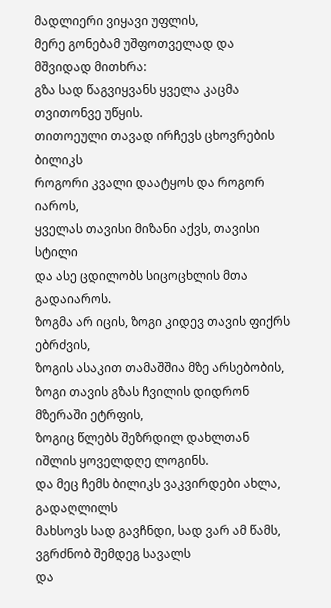მადლიერი ვიყავი უფლის,
მერე გონებამ უშფოთველად და მშვიდად მითხრა:
გზა სად წაგვიყვანს ყველა კაცმა თვითონვე უწყის.
თითოეული თავად ირჩევს ცხოვრების ბილიკს
როგორი კვალი დაატყოს და როგორ იაროს,
ყველას თავისი მიზანი აქვს, თავისი სტილი
და ასე ცდილობს სიცოცხლის მთა გადაიაროს.
ზოგმა არ იცის, ზოგი კიდევ თავის ფიქრს ებრძვის,
ზოგის ასაკით თამაშშია მზე არსებობის,
ზოგი თავის გზას ჩვილის დიდრონ მზერაში ეტრფის,
ზოგიც წლებს შეზრდილ დახლთან იშლის ყოველდღე ლოგინს.
და მეც ჩემს ბილიკს ვაკვირდები ახლა, გადაღლილს
მახსოვს სად გავჩნდი, სად ვარ ამ წამს, ვგრძნობ შემდეგ სავალს
და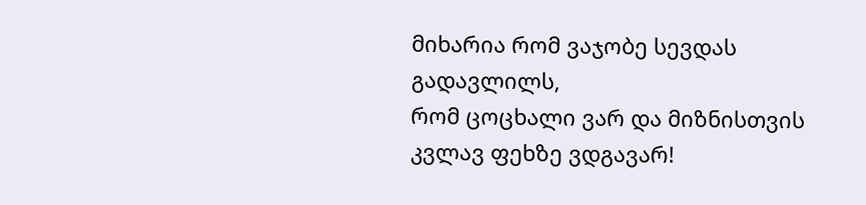მიხარია რომ ვაჯობე სევდას გადავლილს,
რომ ცოცხალი ვარ და მიზნისთვის კვლავ ფეხზე ვდგავარ!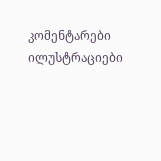კომენტარები ილუსტრაციები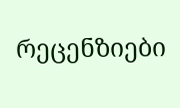რეცენზიები